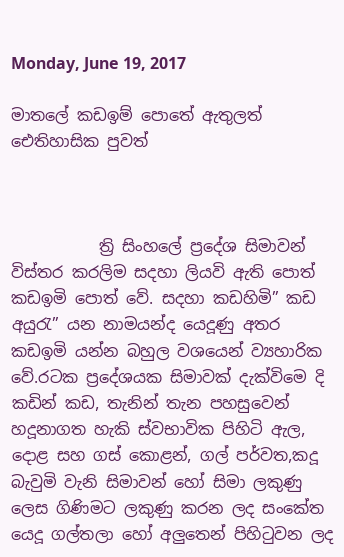Monday, June 19, 2017

මාතලේ කඩඉම් පොතේ ඇතුලත් ඓතිහාසික පුවත්



           ත්‍රි සිංහලේ ප්‍රදේශ සිමාවන් විස්තර කරලිම සදහා ලියවි ඇති පොත් කඩඉමි පොත් වේ. සදහා කඩහිමි” කඩ අයුරැ” යන නාමයන්ද යෙදූණු අතර කඩඉමි යන්න බහුල වශයෙන් ව්‍යහාරික වේ.රටක ප්‍රදේශයක සිමාවක් දැක්විමෙ දි කඩින් කඩ, තැනින් තැන පහසුවෙන් හදූනාගත හැකි ස්වභාවික පිහිටි ඇල, දොළ සහ ගස් කොළන්, ගල් පර්වත,කදූ බැවුමි වැනි සිමාවන් හෝ සිමා ලකුණු ලෙස ගිණිමට ලකුණු කරන ලද සංකේත යෙදූ ගල්තලා හෝ අලුතෙන් පිහිටුවන ලද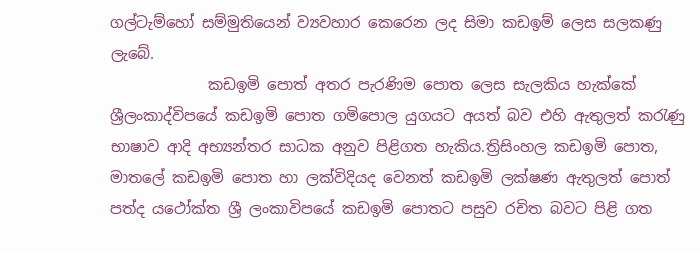ගල්ටැම්හෝ සම්මුතියෙන් ව්‍යවහාර කෙරෙන ලද සිමා කඩඉම් ලෙස සලකණු ලැබේ.
             කඩඉමි පොත් අතර පැරණිම පොත ලෙස සැලකිය හැක්කේ ශ්‍රීලංකාද්විපයේ කඩඉමි පොත ගමිපොල යුගයට අයත් බව එහි ඇතුලත් කරැණු භාෂාව ආදි අභ්‍යන්තර සාධක අනුව පිළිගත හැකිය.ත්‍රිසිංහල කඩඉමි පොත, මාතලේ කඩඉමි පොත හා ලක්විදියද වෙනත් කඩඉමි ලක්ෂණ ඇතුලත් පොත් පත්ද යථෝක්ත ශ්‍රී ලංකාවිපයේ කඩඉමි පොතට පසුව රචිත බවට පිළි ගත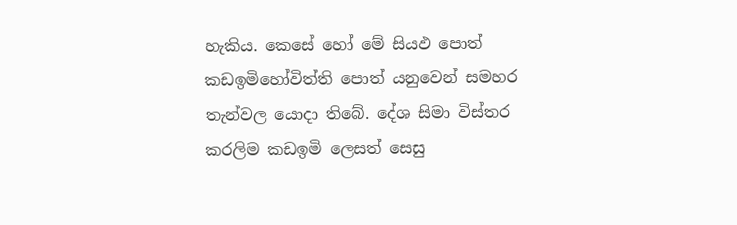හැකිය. කෙසේ හෝ මේ සියඵ පොත් කඩඉමිහෝවිත්ති පොත් යනුවෙන් සමහර තැන්වල යොදා තිබේ. දේශ සිමා විස්තර කරලිම කඩඉමි ලෙසත් සෙසු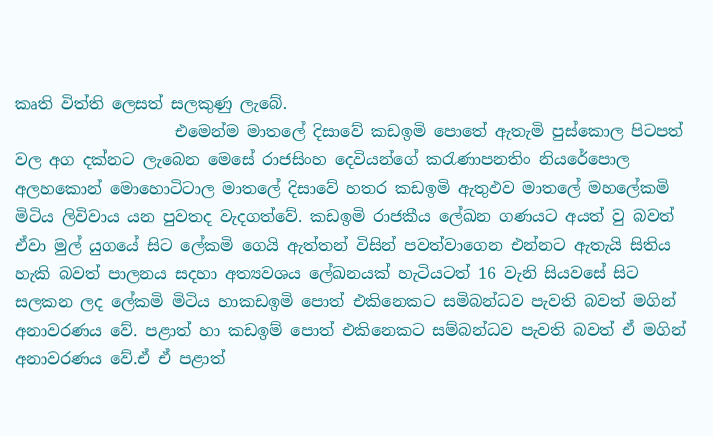කෘති විත්ති ලෙසත් සලකුණු ලැබේ.
                    එමෙන්ම මාතලේ දිසාවේ කඩඉමි පොතේ ඇතැමි පුස්කොල පිටපත් වල අග දක්නට ලැබෙන මෙසේ රාජසිංහ දෙවියන්ගේ කරැණාපනතිං නියරේපොල අලහකොන් මොහොටිටාල මාතලේ දිසාවේ හතර කඩඉමි ඇතුඵව මාතලේ මහලේකමි මිටිය ලිවිවාය යන පුවතද වැදගත්වේ. කඩඉමි රාජකීය ලේඛන ගණයට අයත් වු බවත් ඒවා මුල් යුගයේ සිට ලේකමි ගෙයි ඇත්තන් විසින් පවත්වාගෙන එන්නට ඇතැයි සිතිය හැකි බවත් පාලනය සදහා අත්‍යවශය ලේඛනයක් හැටියටත් 16 වැනි සියවසේ සිට සලකන ලද ලේකමි මිටිය හාකඩඉමි පොත් එකිනෙකට සමිබන්ධව පැවති බවත් මගින් අනාවරණය වේ. පළාත් හා කඩඉම් පොත් එකිනෙකට සම්බන්ධව පැවති බවත් ඒ මගින් අනාවරණය වේ.ඒ ඒ පළාත්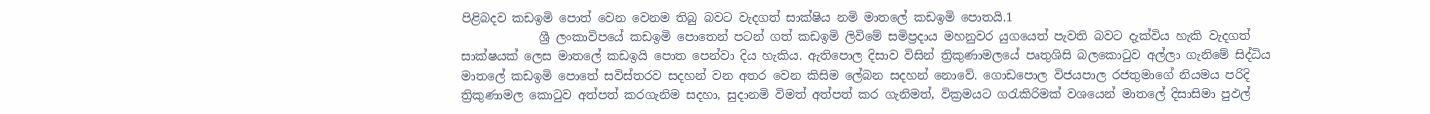පිළිබදව කඩඉමි පොත් වෙන වෙනම තිබු බවට වැදගත් සාක්ෂිය නමි මාතලේ කඩඉමි පොතයි.1
             ශ්‍රී ලංකාවිපයේ කඩඉමි පොතෙන් පටන් ගත් කඩඉමි ලිවිමේ සමිප්‍රදාය මහනුවර යුගයෙත් පැවති බවට දැක්විය හැකි වැදගත් සාක්ෂයක් ලෙස මාතලේ කඩඉයි පොත පෙන්වා දිය හැකිය. ඇතිපොල දිසාව විසින් ත්‍රිකුණාමලයේ පෘතුශිසි බලකොටුව අල්ලා ගැනිමේ සිද්ධිය මාතලේ කඩඉමි පොතේ සවිස්තරව සදහන් වන අතර වෙන කිසිම ලේබන සදහන් නොවේ. ගොඩපොල විජයපාල රජතුමාගේ නියමය පරිදි ත්‍රිකුණාමල කොටුව අත්පත් කරගැනිම සදහා, සුදානමි විමත් අත්පත් කර ගැනිමත්, වික්‍රමයට ගරැකිරිමක් වශයෙන් මාතලේ දිසාසිමා පුඵල්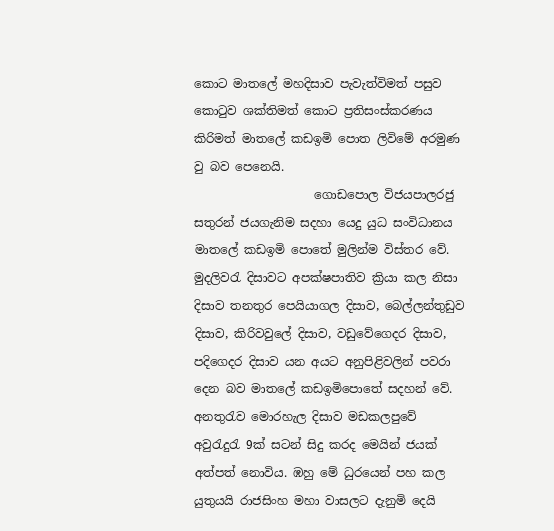කොට මාතලේ මහදිසාව පැවැත්විමත් පසුව කොටුව ශක්තිමත් කොට ප්‍රතිසංස්කරණය කිරිමත් මාතලේ කඩඉමි පොත ලිවිමේ අරමුණ වු බව පෙනෙයි.
                    ගොඩපොල විජයපාලරජු සතුරන් ජයගැනිම සදහා යෙදු යුධ සංවිධානය මාතලේ කඩඉමි පොතේ මුලින්ම විස්තර වේ. මුදලිවරැ දිසාවට අපක්ෂපාතිව ක්‍රියා කල නිසා දිසාව තනතුර පෙයියාගල දිසාව, බෙල්ලන්තුඩුව දිසාව, කිරිවවුලේ දිසාව, වඩුවේගෙදර දිසාව, පදිගෙදර දිසාව යන අයට අනුපිළිවලින් පවරා දෙන බව මාතලේ කඩඉමිපොතේ සදහන් වේ. අනතුරැව මොරහැල දිසාව මඩකලපුවේ අවුරැදුරැ 9ක් සටන් සිදු කරද මෙයින් ජයක් අත්පත් නොවිය. ඹහු මේ ධුරයෙන් පහ කල යුතුයයි රාජසිංහ මහා වාසලට දැනුමි දෙයි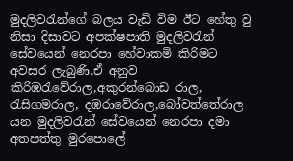මුදලිවරැන්ගේ බලය වැඩි විම ඊට හේතු වු නිසා දිසාවට අපක්ෂපාති මුදලිවරැන් සේවයෙන් නෙරපා හේවාකමි කිරිමට අවසර ලැබුණි.ඒ අනුව කිරිඹරැවේරාල,අකුරන්බොඩ රාල, රැසිගමරාල, දඹරාවේරාල,බෝවත්තේරාල යන මුදලිවරැන් සේවයෙන් නෙරපා දමා අතපත්තු මුරපොලේ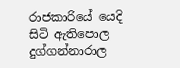රාජකාරියේ යෙදි සිටි ඇතිපොල දුග්ගන්නාරාල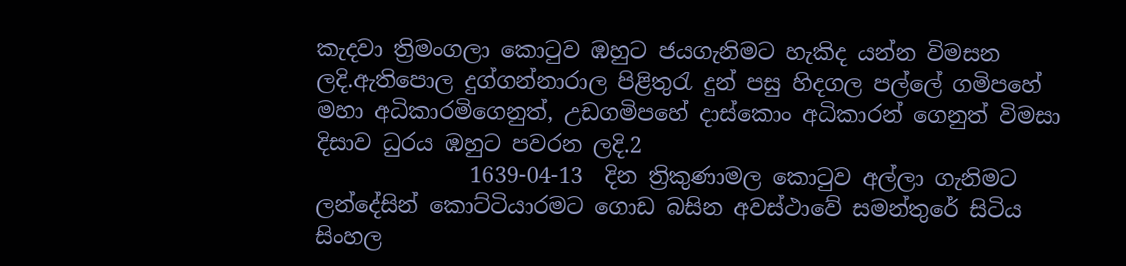කැදවා ත්‍රිමංගලා කොටුව ඹහුට ජයගැනිමට හැකිද යන්න විමසන ලදි.ඇතිපොල දුග්ගන්නාරාල පිළිතුරැ දුන් පසු හිදගල පල්ලේ ගමිපහේ මහා අධිකාරමිගෙනුත්, උඩගමිපහේ දාස්කොං අධිකාරන් ගෙනුත් විමසා දිසාව ධුරය ඹහුට පවරන ලදි.2
              1639-04-13  දින ත්‍රිකුණාමල කොටුව අල්ලා ගැනිමට ලන්දේසින් කොට්ටියාරමට ගොඩ බසින අවස්ථාවේ සමන්තුරේ සිටිය සිංහල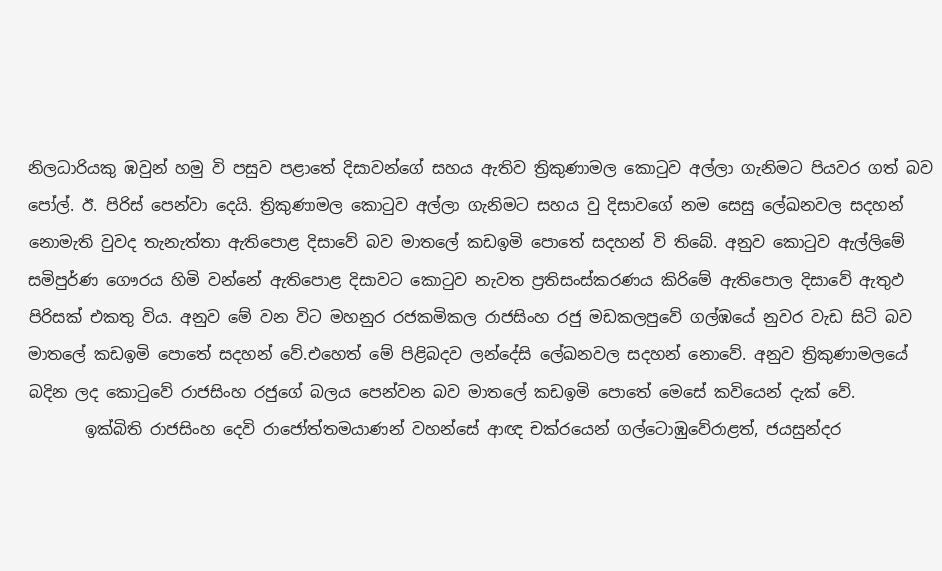නිලධාරියකු ඹවුන් හමු වි පසුව පළාතේ දිසාවන්ගේ සහය ඇතිව ත්‍රිකුණාමල කොටුව අල්ලා ගැනිමට පියවර ගත් බව පෝල්. ඊ. පිරිස් පෙන්වා දෙයි. ත්‍රිකුණාමල කොටුව අල්ලා ගැනිමට සහය වු දිසාවගේ නම සෙසු ලේඛනවල සදහන් නොමැති වුවද තැනැත්තා ඇතිපොළ දිසාවේ බව මාතලේ කඩඉමි පොතේ සදහන් වි තිබේ. අනුව කොටුව ඇල්ලිමේ සමිපුර්ණ ගෞරය හිමි වන්නේ ඇතිපොළ දිසාවට කොටුව නැවත ප්‍රතිසංස්කරණය කිරිමේ ඇතිපොල දිසාවේ ඇතුඵ පිරිසක් එකතු විය. අනුව මේ වන විට මහනුර රජකමිකල රාජසිංහ රජු මඩකලපුවේ ගල්ඹයේ නුවර වැඩ සිටි බව මාතලේ කඩඉමි පොතේ සදහන් වේ.එහෙත් මේ පිළිබදව ලන්දේසි ලේඛනවල සදහන් නොවේ. අනුව ත්‍රිකුණාමලයේ බදින ලද කොටුවේ රාජසිංහ රජුගේ බලය පෙන්වන බව මාතලේ කඩඉමි පොතේ මෙසේ කවියෙන් දැක් වේ.
       ඉක්බිති රාජසිංහ දෙවි රාජෝත්තමයාණන් වහන්සේ ආඥ චක්රයෙන් ගල්ටොඹුවේරාළත්, ජයසුන්දර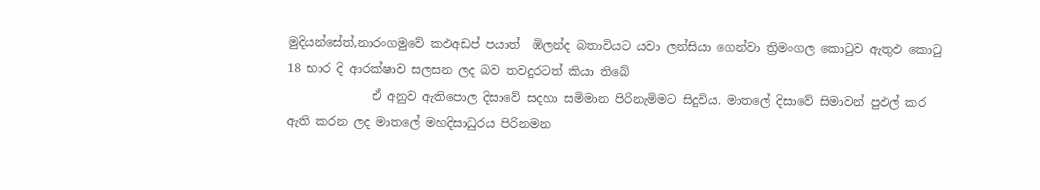මුදියන්සේත්,නාරංගමුවේ කඵඅඩප් පයාත්  ඹිලන්ද බතාවියට යවා ලන්සියා ගෙන්වා ත්‍රිමංගල කොටුව ඇතුඵ කොටු 18 භාර දි ආරක්ෂාව සලසන ලද බව තවදුරටත් කියා තිබේ
              ඒ අනුව ඇතිපොල දිසාවේ සදහා සමිමාන පිරිනැමිමට සිදුවිය. මාතලේ දිසාවේ සිමාවන් පුඵල් කර ඇති කරන ලද මාතලේ මහදිසාධුරය පිරිනමන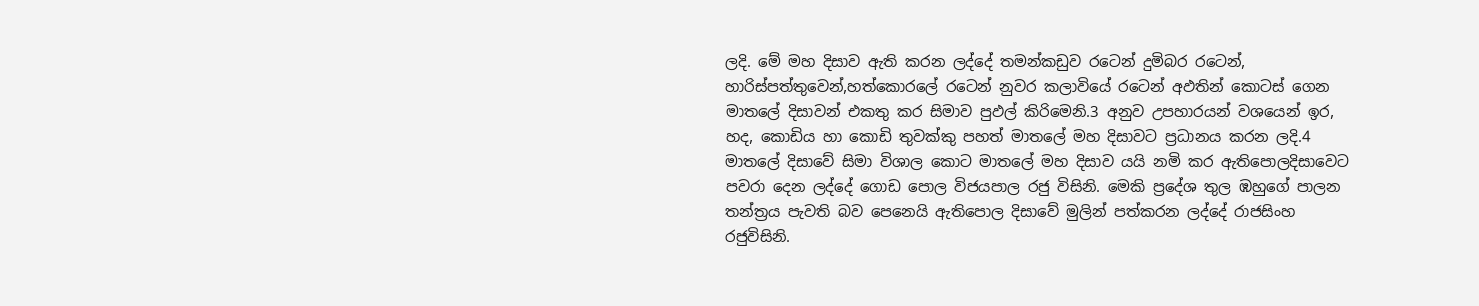ලදි. මේ මහ දිසාව ඇති කරන ලද්දේ තමන්කඩුව රටෙන් දුමිබර රටෙන්, හාරිස්පත්තුවෙන්,හත්කොරලේ රටෙන් නුවර කලාවියේ රටෙන් අඵතින් කොටස් ගෙන මාතලේ දිසාවන් එකතු කර සිමාව පුඵල් කිරිමෙනි.3 අනුව උපහාරයන් වශයෙන් ඉර, හද, කොඩිය හා කොඩි තුවක්කු පහත් මාතලේ මහ දිසාවට ප්‍රධානය කරන ලදි.4 මාතලේ දිසාවේ සිමා විශාල කොට මාතලේ මහ දිසාව යයි නමි කර ඇතිපොලදිසාවෙට පවරා දෙන ලද්දේ ගොඩ පොල විජයපාල රජු විසිනි. මෙකි ප්‍රදේශ තුල ඹහුගේ පාලන තන්ත්‍රය පැවති බව පෙනෙයි ඇතිපොල දිසාවේ මුලින් පත්කරන ලද්දේ රාජසිංහ රජුවිසිනි.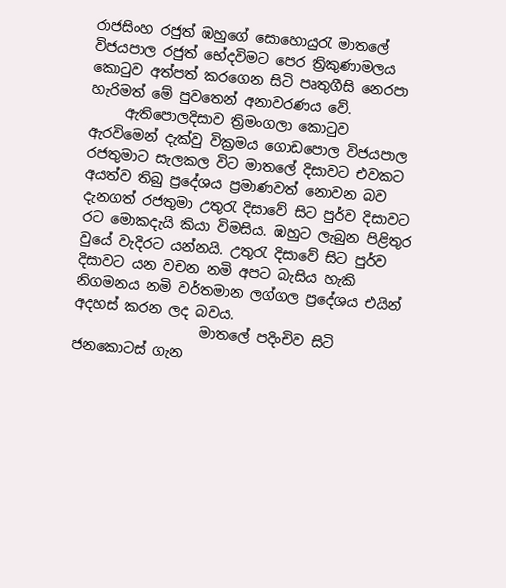රාජසිංහ රජුත් ඹහුගේ සොහොයුරැ මාතලේ විජයපාල රජුත් භේදවිමට පෙර ත්‍රිකුණාමලය කොටුව අත්පත් කරගෙන සිටි පෘතුගීසි නෙරපා හැරිමත් මේ පුවතෙන් අනාවරණය වේ.
     ඇතිපොලදිසාව ත්‍රිමංගලා කොටුව ඇරවිමෙන් දැක්වු වික්‍රමය ගොඩපොල විජයපාල රජතුමාට සැලකල විට මාතලේ දිසාවට එවකට අයත්ව තිබු ප්‍රදේශය ප්‍රමාණවත් නොවන බව දැනගත් රජතුමා උතුරැ දිසාවේ සිට පුර්ව දිසාවට රට මොකදැයි කියා විමසිය. ඹහුට ලැබුන පිළිතුර වුයේ වැදිරට යන්නයි. උතුරැ දිසාවේ සිට පුර්ව දිසාවට යන වචන නමි අපට බැසිය හැකි නිගමනය නමි වර්තමාන ලග්ගල ප්‍රදේශය එයින් අදහස් කරන ලද බවය.
                  මාතලේ පදිංචිව සිටි ජනකොටස් ගැන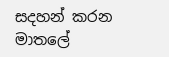සදහන් කරන මාතලේ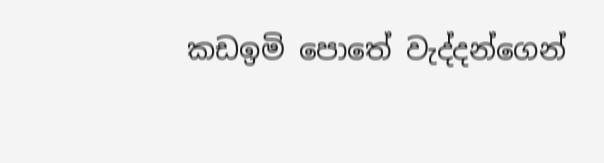කඩඉමි පොතේ වැද්දන්ගෙන්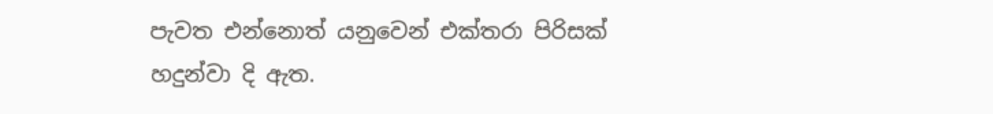පැවත එන්නොත් යනුවෙන් එක්තරා පිරිසක් හදුන්වා දි ඇත.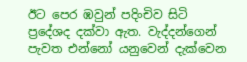ඊට පෙර ඹවුන් පදිංචිව සිටි ප්‍රදේශද දක්වා ඇත. වැද්දන්ගෙන් පැවත එන්නෝ යනුවෙන් දැක්වෙන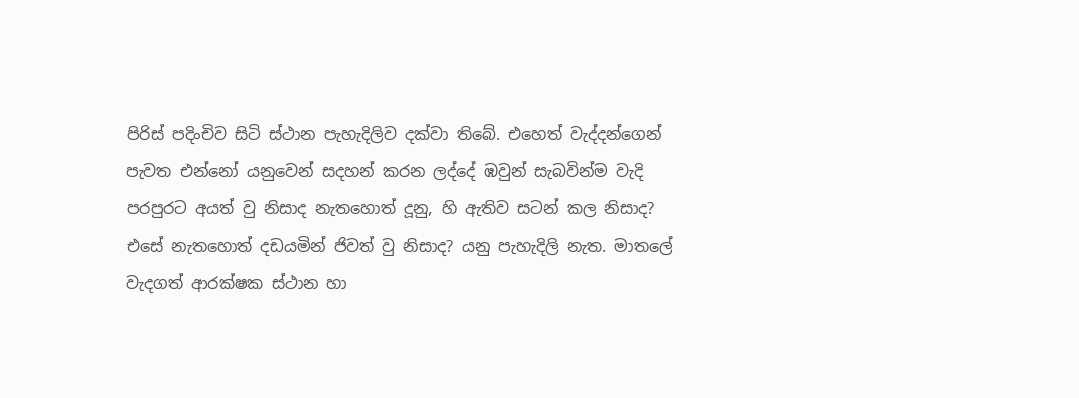පිරිස් පදිංචිව සිටි ස්ථාන පැහැදිලිව දක්වා තිබේ. එහෙත් වැද්දන්ගෙන් පැවත එන්නෝ යනුවෙන් සදහන් කරන ලද්දේ ඹවුන් සැබවින්ම වැදි පරපුරට අයත් වු නිසාද නැතහොත් දූනු, හි ඇතිව සටන් කල නිසාද? එසේ නැතහොත් දඩයමින් ජිවත් වු නිසාද? යනු පැහැදිලි නැත. මාතලේ වැදගත් ආරක්ෂක ස්ථාන හා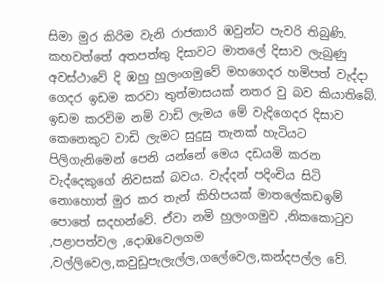සිමා මුර කිරිම වැනි රාජකාරි ඹවුන්ට පැවරි තිබුණි. කහවත්තේ අතපත්තු දිසාවට මාතලේ දිසාව ලැබුණු අවස්ථාවේ දි ඹහු හුලංගමුවේ මහගෙදර හමිපත් වැද්දා ගෙදර ඉඩම කරවා තුත්මාසයක් නතර වු බව කියාතිබේ. ඉඩම කරවිම නමි වාඩි ලැමය මේ වැදිගෙදර දිසාව කෙනෙකුට වාඩි ලැමට සුදුසු තැනක් හැටියට පිලිගැනිමෙන් පෙනි යන්නේ මෙය දඩයමි කරන වැද්දෙකුගේ නිවසක් බවය. වැද්දන් පදිංචිය සිටි නොහොත් මුර කර තැන් කිහිපයක් මාතලේකඩඉම් පොතේ සදහන්වේ. ඒවා නමි හුලංගමුව ,නිකකොටුව ,පළාපත්වල ,දොඹවෙලගම ,වල්ලිවෙල,කවුඩුපැලැල්ල,ගලේවෙල,කන්දපල්ල වේ.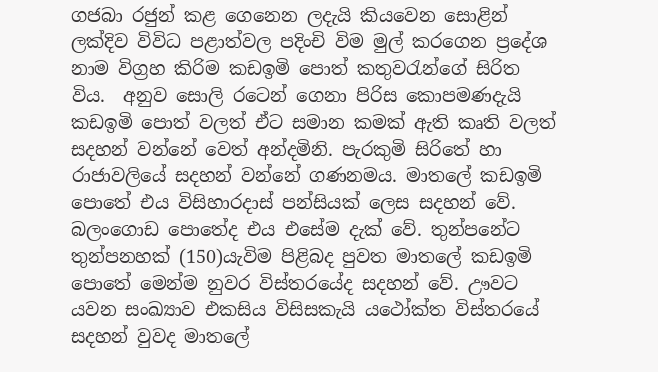ගජබා රජුන් කළ ගෙනෙන ලදැයි කියවෙන සොළින් ලක්දිව විවිධ පළාත්වල පදිංචි විම මුල් කරගෙන ප්‍රදේශ නාම විග්‍රහ කිරිම කඩඉමි පොත් කතුවරැන්ගේ සිරිත විය.  අනුව සොලි රටෙන් ගෙනා පිරිස කොපමණදැයි කඩඉමි පොත් වලත් ඒට සමාන කමක් ඇති කෘති වලත් සදහන් වන්නේ වෙත් අන්දමිනි. පැරකුමි සිරිතේ හා රාජාවලියේ සදහන් වන්නේ ගණනමය. මාතලේ කඩඉමි පොතේ එය විසිහාරදාස් පන්සියක් ලෙස සදහන් වේ. බලංගොඩ පොතේද එය එසේම දැක් වේ. තුන්පනේට තුන්පනහක් (150)යැවිම පිළිබද පුවත මාතලේ කඩඉමි පොතේ මෙන්ම නුවර විස්තරයේද සදහන් වේ. ඌවට යවන සංඛ්‍යාව එකසිය විසිසකැයි යථෝක්ත විස්තරයේ සදහන් වුවද මාතලේ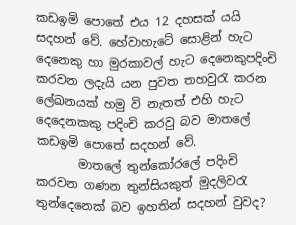කඩඉමි පොතේ එය 12 දහසක් යයි සදහන් වේ. හේවාහැටේ සොළින් හැට දෙනෙකු හා මුරකාවල් හැට දෙනෙකුපදිංචි කරවන ලදැයි යන පුවත තහවුරැ කරන ලේඛනයක් හමු වි නැතත් එහි හැට දෙදෙනකකු පදිංචි කරවු බව මාතලේ කඩඉමි පොතේ සදහන් වේ.
       මාතලේ තුන්කෝරලේ පදිංචි කරවන ගණන තුන්සියකුත් මුදලිවරැ තුන්දෙනෙක් බව ඉහතින් සදහන් වුවද?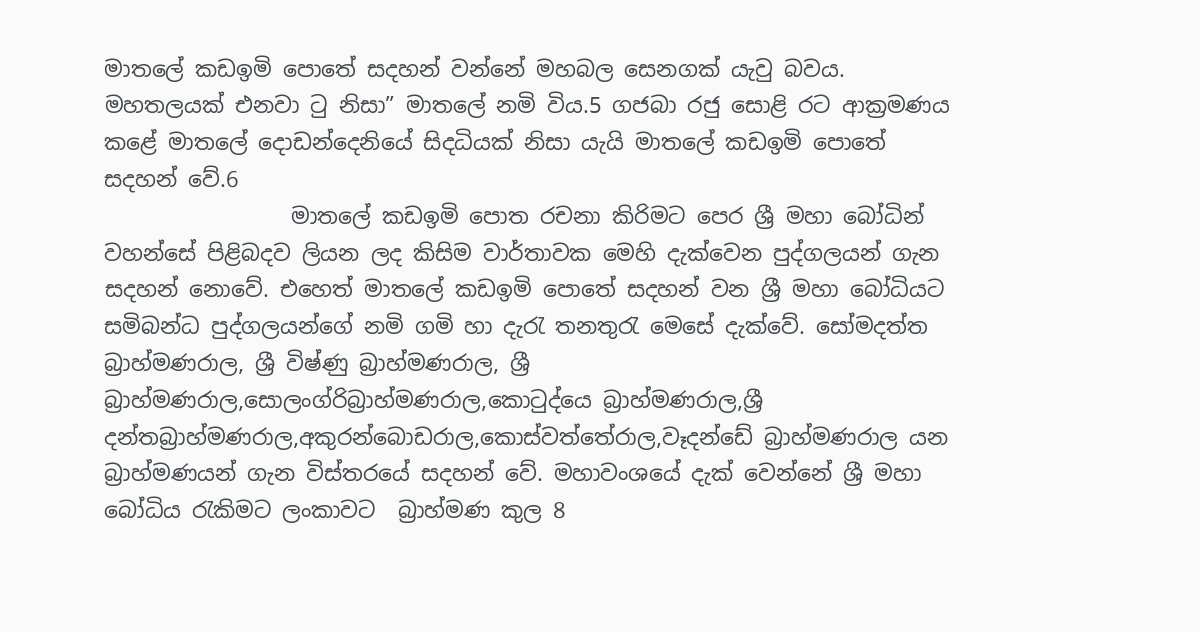මාතලේ කඩඉමි පොතේ සදහන් වන්නේ මහබල සෙනගක් යැවු බවය. මහතලයක් එනවා ටු නිසා” මාතලේ නමි විය.5 ගජබා රජු සොළි රට ආක්‍රමණය කළේ මාතලේ දොඩන්දෙනියේ සිදධියක් නිසා යැයි මාතලේ කඩඉමි පොතේ සදහන් වේ.6
                 මාතලේ කඩඉමි පොත රචනා කිරිමට පෙර ශ්‍රී මහා බෝධින් වහන්සේ පිළිබදව ලියන ලද කිසිම වාර්තාවක මෙහි දැක්වෙන පුද්ගලයන් ගැන සදහන් නොවේ. එහෙත් මාතලේ කඩඉමි පොතේ සදහන් වන ශ්‍රී මහා බෝධියට සමිබන්ධ පුද්ගලයන්ගේ නමි ගමි හා දැරැ තනතුරැ මෙසේ දැක්වේ. සෝමදත්ත බ්‍රාහ්මණරාල, ශ්‍රී විෂ්ණු බ්‍රාහ්මණරාල, ශ්‍රී  බ්‍රාහ්මණරාල,සොලංග්රිබ්‍රාහ්මණරාල,කොටුද්යෙ බ්‍රාහ්මණරාල,ශ්‍රී දන්තබ්‍රාහ්මණරාල,අකුරන්බොඩරාල,කොස්වත්තේරාල,වෑදන්ඩේ බ්‍රාහ්මණරාල යන බ්‍රාහ්මණයන් ගැන විස්තරයේ සදහන් වේ. මහාවංශයේ දැක් වෙන්නේ ශ්‍රී මහා බෝධිය රැකිමට ලංකාවට  බ්‍රාහ්මණ කුල 8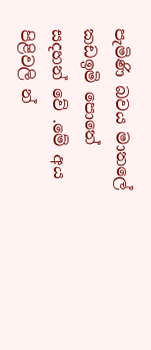පැමිණි බවය මාතලේ කඩඉමි පොතේ සදහන් වේ .මේ අය පිළිවලි න්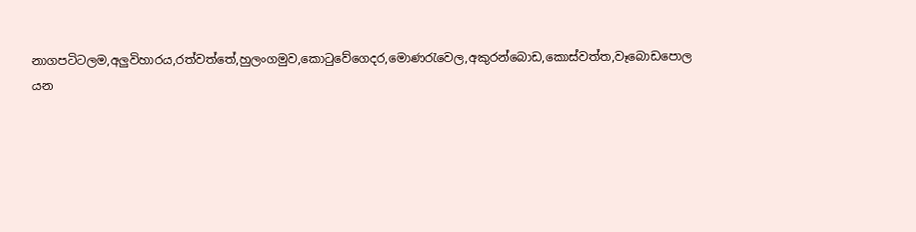නාගපටිටලම,අලුවිහාරය,රත්වත්තේ,හුලංගමුව,කොටුවේගෙදර,මොණරැවෙල,අකුරන්බොඩ,කොස්වත්ත,වෑබොඩපොල යන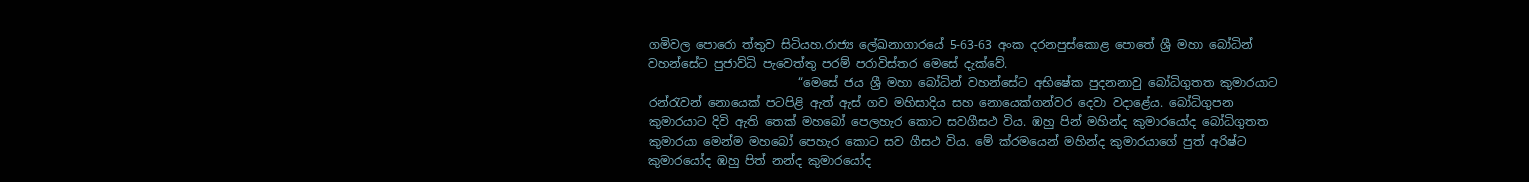ගමිවල පොරො ත්තුව සිටියහ.රාජ්‍ය ලේඛනාගාරයේ 5-63-63 අංක දරනපුස්කොළ පොතේ ශ්‍රී මහා බෝධින් වහන්සේට පුජාව්ධි පැවෙත්තු පරම් පරාවිස්තර මෙසේ දැක්වේ.
                         “මෙසේ ජය ශ්‍රී මහා බෝධින් වහන්සේට අභිෂේක පුදනනාවු බෝධිගුතත කුමාරයාට රන්රැවන් නොයෙක් පටපිළි ඇත් ඇස් ගව මහිසාදිය සහ නොයෙක්ගන්වර දෙවා වදාළේය. බෝධිගුපන කුමාරයාට දිවි ඇති තෙක් මහබෝ පෙලහැර කොට සවගීසථ විය. ඹහු පින් මහින්ද කුමාරයෝද බෝධිගුතත කුමාරයා මෙන්ම මහබෝ පෙහැර කොට සව ගීසථ විය. මේ ක්රමයෙන් මහින්ද කුමාරයාගේ පුත් අරිෂ්ට කුමාරයෝද ඹහු පිත් නන්ද කුමාරයෝද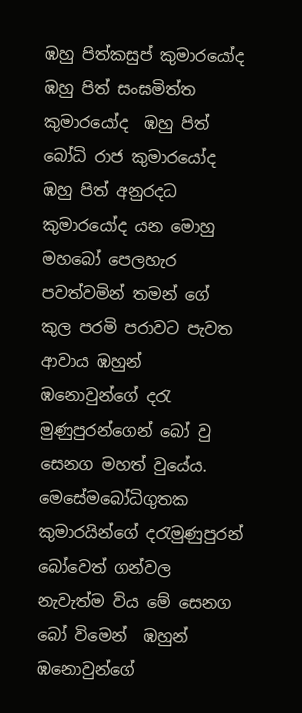ඹහු පිත්කසුප් කුමාරයෝද ඹහු පිත් සංඝමිත්ත කුමාරයෝද  ඹහු පිත් බෝධි රාජ කුමාරයෝද  ඹහු පිත් අනුරදධ කුමාරයෝද යන මොහු මහබෝ පෙලහැර පවත්වමින් තමන් ගේ කුල පරමි පරාවට පැවත ආවාය ඹහුන් ඹනොවුන්ගේ දරැ මුණුපුරන්ගෙන් බෝ වු සෙනග මහත් වුයේය. මෙසේමබෝධිගුතක කුමාරයින්ගේ දරැමුණුපුරන් බෝවෙත් ගන්වල නැවැත්ම විය මේ සෙනග බෝ විමෙන්  ඹහුන් ඹනොවුන්ගේ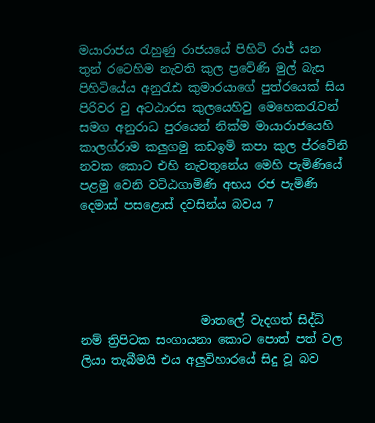මයාරාජය රැහුණු රාජයයේ පිහිටි රාජ් යන තුන් රටෙහිම නැවති කුල ප්‍රවේණි මුල් බැස පිහිටියේය අනුරැඪ කුමාරයාගේ පුත්රයෙක් සිය පිරිවර වු අටඨාරස කුලයෙහිවු මෙහෙකරැවන් සමග අනුරාධ පුරයෙන් නික්ම මායාරාජයෙහි කාලග්රාම කලුගමු කඩඉමි කපා කුල ප්රවේනි නවක කොට එහි නැවතුනේය මෙහි පැමිණියේ පළමු වෙනි වටිඨගාමිණි අභය රජ පැමිණි දෙමාස් පසළොස් දවසින්ය බවය 7





                    මාතලේ වැදගත් සිද්ධ් නම් ත්‍රිපිටක සංගායනා කොට පොත් පත් වල ලියා තැබීමයි එය අලුවිහාරයේ සිදු වූ බව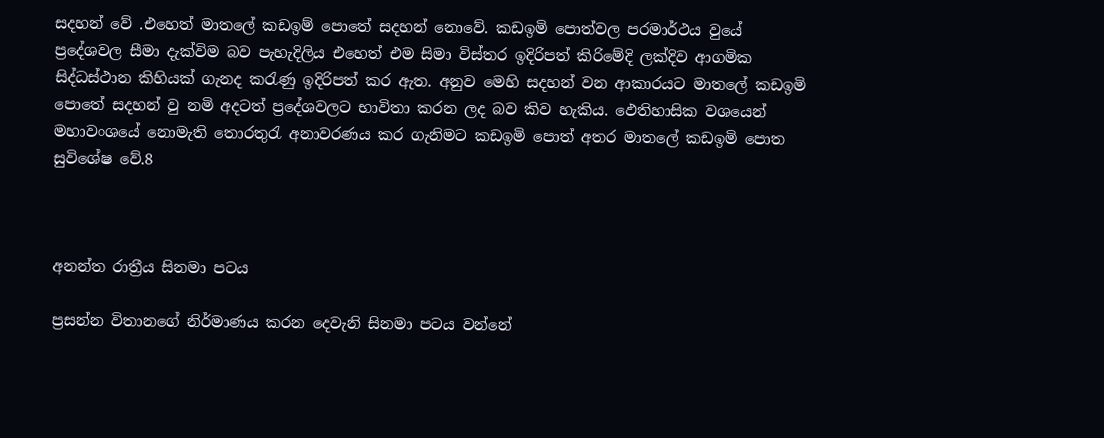සදහන් වේ .එහෙත් මාතලේ කඩඉම් පොතේ සදහන් නොවේ. කඩඉමි පොත්වල පරමාර්ථය වුයේ ප්‍රදේශවල සීමා දැක්විම බව පැහැදිලිය එහෙත් එම සිමා විස්තර ඉදිරිපත් කිරිමේදි ලක්දිව ආගමික සිද්ධස්ථාන කිහියක් ගැනද කරැණු ඉදිරිපත් කර ඇත. අනුව මෙහි සදහන් වන ආකාරයට මාතලේ කඩඉමි පොතේ සදහන් වු නමි අදටත් ප්‍රදේශවලට භාවිතා කරන ලද බව කිව හැකිය. ඵෙතිහාසික වශයෙන් මහාවංශයේ නොමැති තොරතුරැ අනාවරණය කර ගැනිමට කඩඉමි පොත් අතර මාතලේ කඩඉමි පොත සුවිශේෂ වේ.8



අනන්ත රාත්‍රීය සිනමා පටය

ප්‍රසන්න විතානගේ නිර්මාණය කරන දෙවැනි සිනමා පටය වන්නේ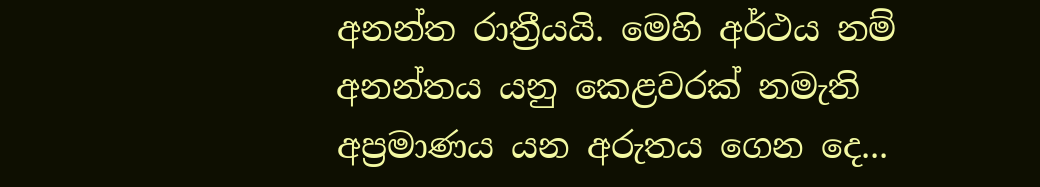අනන්ත රාත්‍රීයයි. මෙහි අර්ථය නම් අනන්තය යනු කෙළවරක් නමැති අප්‍රමාණය යන අරුතය ගෙන දෙ...